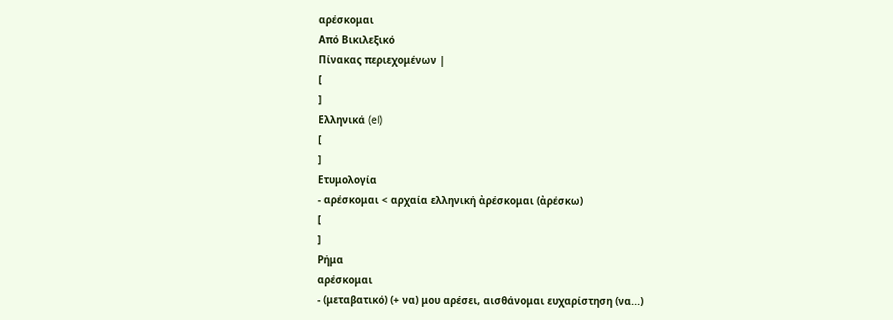αρέσκομαι
Από Βικιλεξικό
Πίνακας περιεχομένων |
[
]
Ελληνικά (el)
[
]
Ετυμολογία
- αρέσκομαι < αρχαία ελληνική ἀρέσκομαι (ἀρέσκω)
[
]
Ρήμα
αρέσκομαι
- (μεταβατικό) (+ να) μου αρέσει, αισθάνομαι ευχαρίστηση (να...)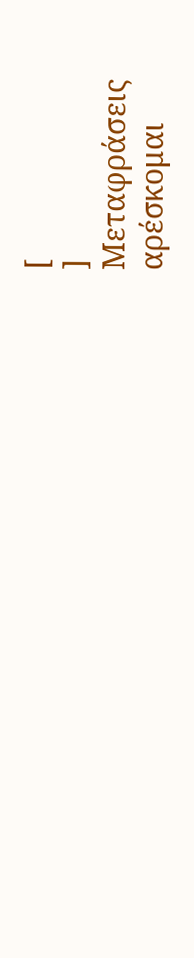[
]
Μεταφράσεις
αρέσκομαι